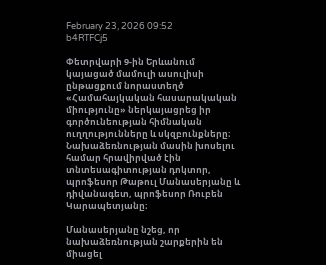February 23, 2026 09:52
b4RTFCj5

Փետրվարի 9-ին Երևանում կայացած մամուլի ասուլիսի ընթացքում նորաստեղծ «Համահայկական հասարակական միությունը» ներկայացրեց իր գործունեության հիմնական ուղղությունները և սկզբունքները։ Նախաձեռնության մասին խոսելու համար հրավիրված էին տնտեսագիտության դոկտոր, պրոֆեսոր Թաթուլ Մանասերյանը և դիվանագետ, պրոֆեսոր Ռուբեն Կարապետյանը։

Մանասերյանը նշեց, որ նախաձեռնության շարքերին են միացել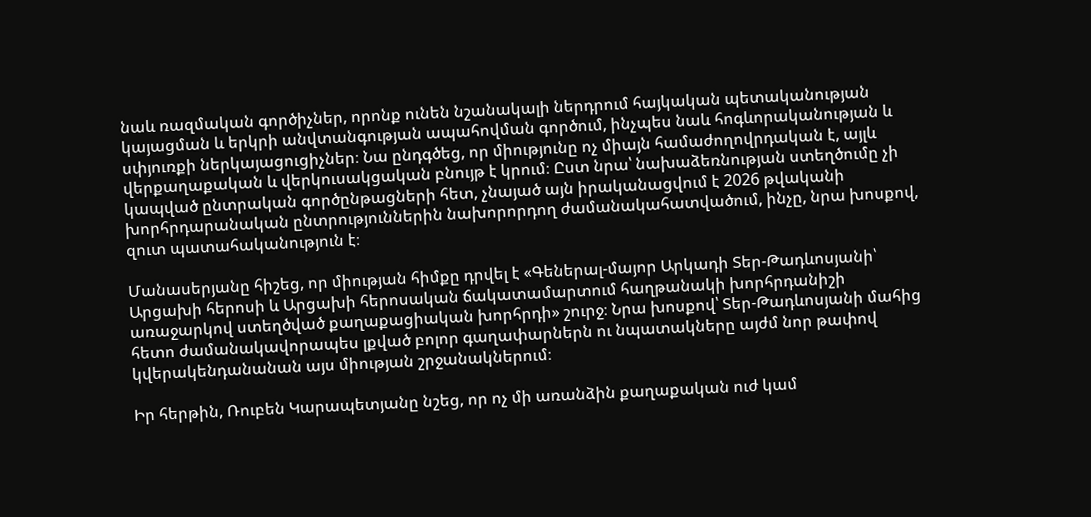նաև ռազմական գործիչներ, որոնք ունեն նշանակալի ներդրում հայկական պետականության կայացման և երկրի անվտանգության ապահովման գործում, ինչպես նաև հոգևորականության և սփյուռքի ներկայացուցիչներ։ Նա ընդգծեց, որ միությունը ոչ միայն համաժողովրդական է, այլև վերքաղաքական և վերկուսակցական բնույթ է կրում։ Ըստ նրա՝ նախաձեռնության ստեղծումը չի կապված ընտրական գործընթացների հետ, չնայած այն իրականացվում է 2026 թվականի խորհրդարանական ընտրություններին նախորորդող ժամանակահատվածում, ինչը, նրա խոսքով, զուտ պատահականություն է։

Մանասերյանը հիշեց, որ միության հիմքը դրվել է «Գեներալ-մայոր Արկադի Տեր-Թադևոսյանի՝ Արցախի հերոսի և Արցախի հերոսական ճակատամարտում հաղթանակի խորհրդանիշի առաջարկով ստեղծված քաղաքացիական խորհրդի» շուրջ։ Նրա խոսքով՝ Տեր-Թադևոսյանի մահից հետո ժամանակավորապես լքված բոլոր գաղափարներն ու նպատակները այժմ նոր թափով կվերակենդանանան այս միության շրջանակներում։

Իր հերթին, Ռուբեն Կարապետյանը նշեց, որ ոչ մի առանձին քաղաքական ուժ կամ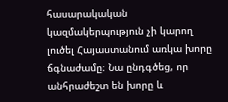հասարակական կազմակերպություն չի կարող լուծել Հայաստանում առկա խորը ճգնաժամը։ Նա ընդգծեց, որ անհրաժեշտ են խորը և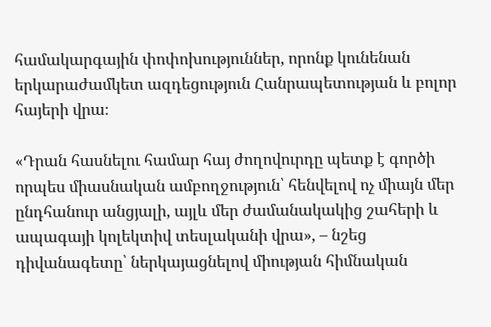համակարգային փոփոխություններ, որոնք կունենան երկարաժամկետ ազդեցություն Հանրապետության և բոլոր հայերի վրա։

«Դրան հասնելու համար հայ ժողովուրդը պետք է գործի որպես միասնական ամբողջություն՝ հենվելով ոչ միայն մեր ընդհանուր անցյալի, այլև մեր ժամանակակից շահերի և ապագայի կոլեկտիվ տեսլականի վրա», – նշեց դիվանագետը՝ ներկայացնելով միության հիմնական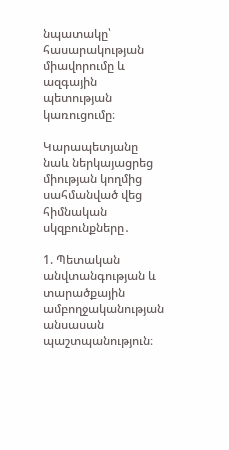նպատակը՝ հասարակության միավորումը և ազգային պետության կառուցումը։

Կարապետյանը նաև ներկայացրեց միության կողմից սահմանված վեց հիմնական սկզբունքները․

1. Պետական անվտանգության և տարածքային ամբողջականության անսասան պաշտպանություն։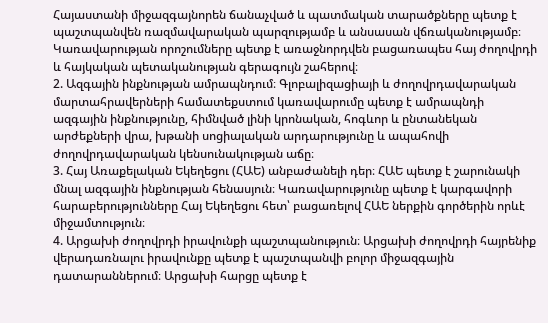Հայաստանի միջազգայնորեն ճանաչված և պատմական տարածքները պետք է պաշտպանվեն ռազմավարական պարզությամբ և անսասան վճռականությամբ։ Կառավարության որոշումները պետք է առաջնորդվեն բացառապես հայ ժողովրդի և հայկական պետականության գերագույն շահերով։
2. Ազգային ինքնության ամրապնդում։ Գլոբալիզացիայի և ժողովրդավարական մարտահրավերների համատեքստում կառավարումը պետք է ամրապնդի ազգային ինքնությունը, հիմնված լինի կրոնական, հոգևոր և ընտանեկան արժեքների վրա, խթանի սոցիալական արդարությունը և ապահովի ժողովրդավարական կենսունակության աճը։
3. Հայ Առաքելական Եկեղեցու (ՀԱԵ) անբաժանելի դեր։ ՀԱԵ պետք է շարունակի մնալ ազգային ինքնության հենասյուն։ Կառավարությունը պետք է կարգավորի հարաբերությունները Հայ Եկեղեցու հետ՝ բացառելով ՀԱԵ ներքին գործերին որևէ միջամտություն։
4. Արցախի ժողովրդի իրավունքի պաշտպանություն։ Արցախի ժողովրդի հայրենիք վերադառնալու իրավունքը պետք է պաշտպանվի բոլոր միջազգային դատարաններում։ Արցախի հարցը պետք է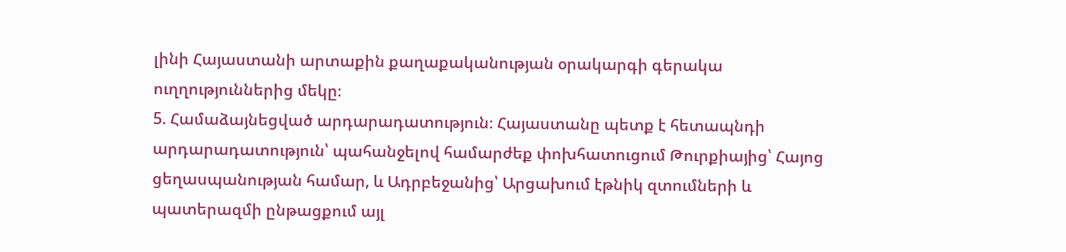լինի Հայաստանի արտաքին քաղաքականության օրակարգի գերակա ուղղություններից մեկը։
5. Համաձայնեցված արդարադատություն։ Հայաստանը պետք է հետապնդի արդարադատություն՝ պահանջելով համարժեք փոխհատուցում Թուրքիայից՝ Հայոց ցեղասպանության համար, և Ադրբեջանից՝ Արցախում էթնիկ զտումների և պատերազմի ընթացքում այլ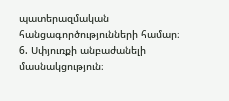պատերազմական հանցագործությունների համար։
6. Սփյուռքի անբաժանելի մասնակցություն։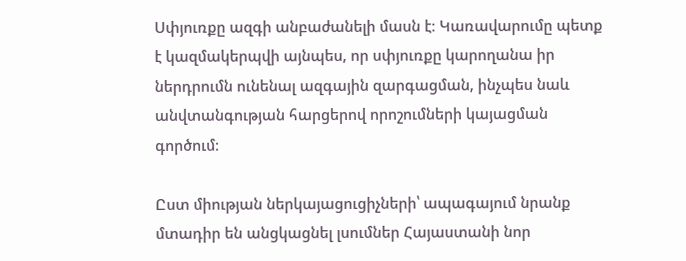Սփյուռքը ազգի անբաժանելի մասն է։ Կառավարումը պետք է կազմակերպվի այնպես, որ սփյուռքը կարողանա իր ներդրումն ունենալ ազգային զարգացման, ինչպես նաև անվտանգության հարցերով որոշումների կայացման գործում։

Ըստ միության ներկայացուցիչների՝ ապագայում նրանք մտադիր են անցկացնել լսումներ Հայաստանի նոր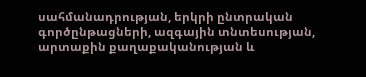սահմանադրության, երկրի ընտրական գործընթացների, ազգային տնտեսության, արտաքին քաղաքականության և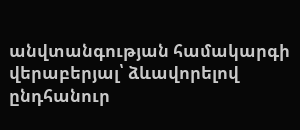անվտանգության համակարգի վերաբերյալ՝ ձևավորելով ընդհանուր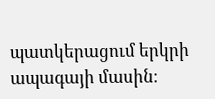պատկերացում երկրի ապագայի մասին։